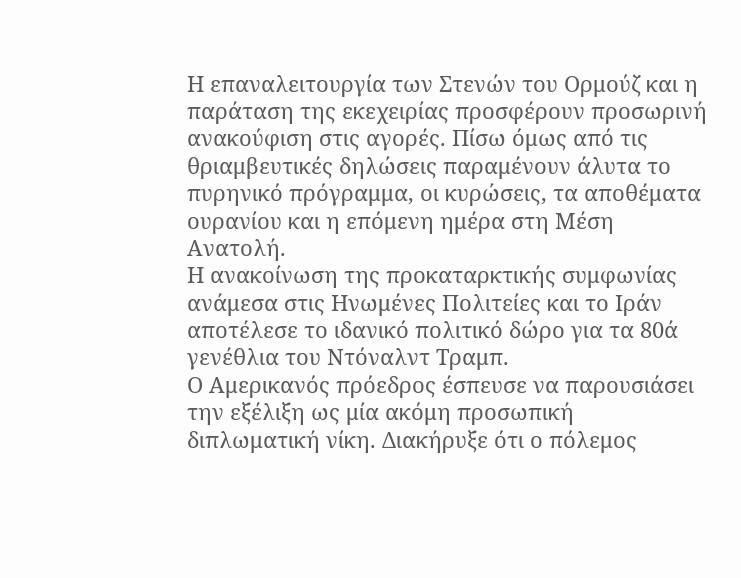Η επαναλειτουργία των Στενών του Ορμούζ και η παράταση της εκεχειρίας προσφέρουν προσωρινή ανακούφιση στις αγορές. Πίσω όμως από τις θριαμβευτικές δηλώσεις παραμένουν άλυτα το πυρηνικό πρόγραμμα, οι κυρώσεις, τα αποθέματα ουρανίου και η επόμενη ημέρα στη Μέση Ανατολή.
Η ανακοίνωση της προκαταρκτικής συμφωνίας ανάμεσα στις Ηνωμένες Πολιτείες και το Ιράν αποτέλεσε το ιδανικό πολιτικό δώρο για τα 80ά γενέθλια του Ντόναλντ Τραμπ.
Ο Αμερικανός πρόεδρος έσπευσε να παρουσιάσει την εξέλιξη ως μία ακόμη προσωπική διπλωματική νίκη. Διακήρυξε ότι ο πόλεμος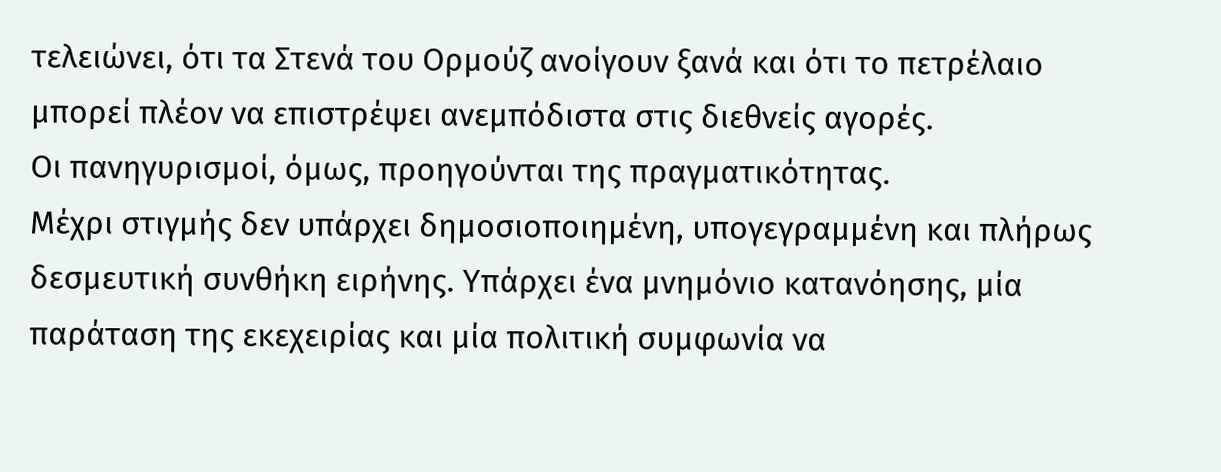τελειώνει, ότι τα Στενά του Ορμούζ ανοίγουν ξανά και ότι το πετρέλαιο μπορεί πλέον να επιστρέψει ανεμπόδιστα στις διεθνείς αγορές.
Οι πανηγυρισμοί, όμως, προηγούνται της πραγματικότητας.
Μέχρι στιγμής δεν υπάρχει δημοσιοποιημένη, υπογεγραμμένη και πλήρως δεσμευτική συνθήκη ειρήνης. Υπάρχει ένα μνημόνιο κατανόησης, μία παράταση της εκεχειρίας και μία πολιτική συμφωνία να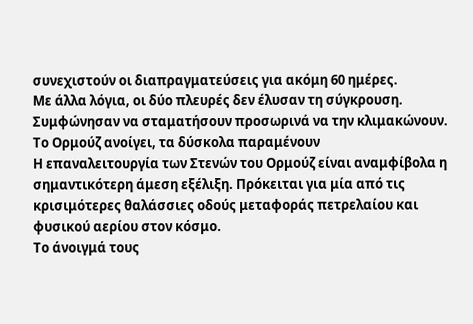συνεχιστούν οι διαπραγματεύσεις για ακόμη 60 ημέρες.
Με άλλα λόγια, οι δύο πλευρές δεν έλυσαν τη σύγκρουση. Συμφώνησαν να σταματήσουν προσωρινά να την κλιμακώνουν.
Το Ορμούζ ανοίγει, τα δύσκολα παραμένουν
Η επαναλειτουργία των Στενών του Ορμούζ είναι αναμφίβολα η σημαντικότερη άμεση εξέλιξη. Πρόκειται για μία από τις κρισιμότερες θαλάσσιες οδούς μεταφοράς πετρελαίου και φυσικού αερίου στον κόσμο.
Το άνοιγμά τους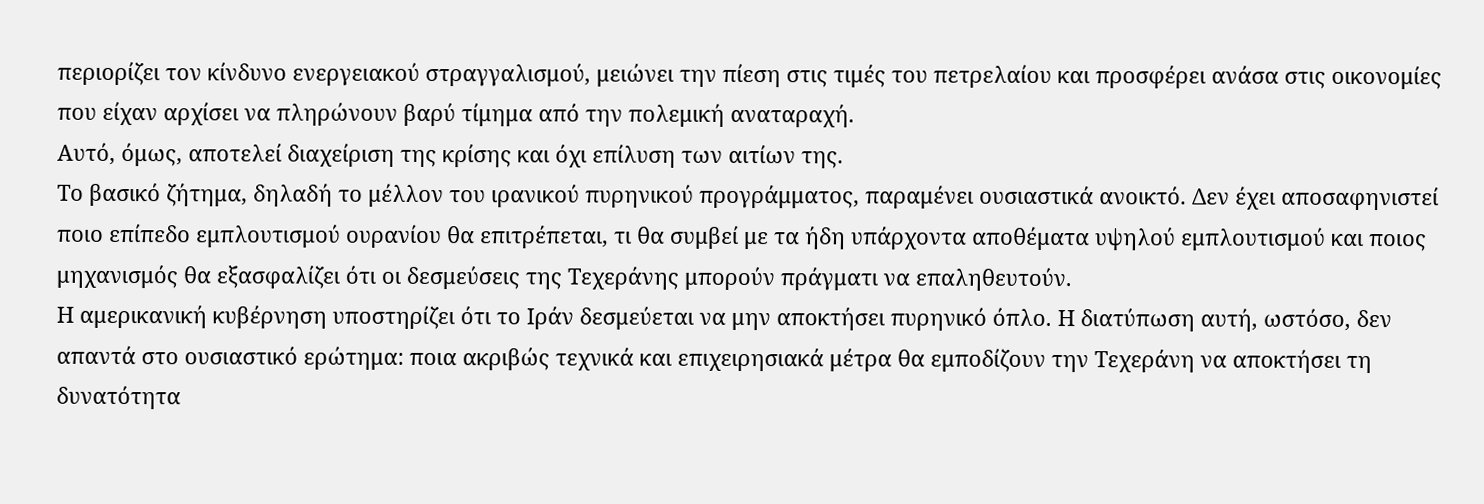περιορίζει τον κίνδυνο ενεργειακού στραγγαλισμού, μειώνει την πίεση στις τιμές του πετρελαίου και προσφέρει ανάσα στις οικονομίες που είχαν αρχίσει να πληρώνουν βαρύ τίμημα από την πολεμική αναταραχή.
Αυτό, όμως, αποτελεί διαχείριση της κρίσης και όχι επίλυση των αιτίων της.
Το βασικό ζήτημα, δηλαδή το μέλλον του ιρανικού πυρηνικού προγράμματος, παραμένει ουσιαστικά ανοικτό. Δεν έχει αποσαφηνιστεί ποιο επίπεδο εμπλουτισμού ουρανίου θα επιτρέπεται, τι θα συμβεί με τα ήδη υπάρχοντα αποθέματα υψηλού εμπλουτισμού και ποιος μηχανισμός θα εξασφαλίζει ότι οι δεσμεύσεις της Τεχεράνης μπορούν πράγματι να επαληθευτούν.
Η αμερικανική κυβέρνηση υποστηρίζει ότι το Ιράν δεσμεύεται να μην αποκτήσει πυρηνικό όπλο. Η διατύπωση αυτή, ωστόσο, δεν απαντά στο ουσιαστικό ερώτημα: ποια ακριβώς τεχνικά και επιχειρησιακά μέτρα θα εμποδίζουν την Τεχεράνη να αποκτήσει τη δυνατότητα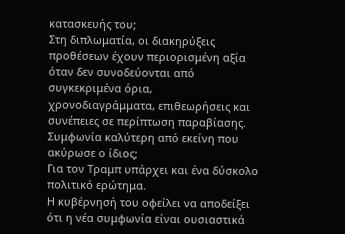κατασκευής του;
Στη διπλωματία, οι διακηρύξεις προθέσεων έχουν περιορισμένη αξία όταν δεν συνοδεύονται από συγκεκριμένα όρια, χρονοδιαγράμματα, επιθεωρήσεις και συνέπειες σε περίπτωση παραβίασης.
Συμφωνία καλύτερη από εκείνη που ακύρωσε ο ίδιος;
Για τον Τραμπ υπάρχει και ένα δύσκολο πολιτικό ερώτημα.
Η κυβέρνησή του οφείλει να αποδείξει ότι η νέα συμφωνία είναι ουσιαστικά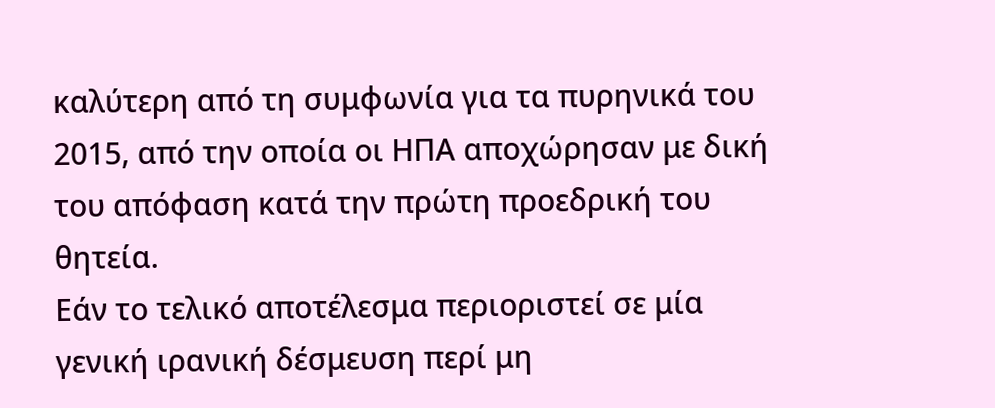καλύτερη από τη συμφωνία για τα πυρηνικά του 2015, από την οποία οι ΗΠΑ αποχώρησαν με δική του απόφαση κατά την πρώτη προεδρική του θητεία.
Εάν το τελικό αποτέλεσμα περιοριστεί σε μία γενική ιρανική δέσμευση περί μη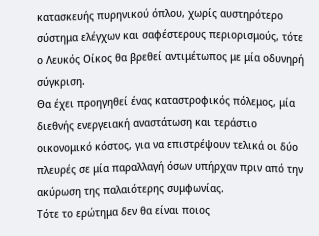κατασκευής πυρηνικού όπλου, χωρίς αυστηρότερο σύστημα ελέγχων και σαφέστερους περιορισμούς, τότε ο Λευκός Οίκος θα βρεθεί αντιμέτωπος με μία οδυνηρή σύγκριση.
Θα έχει προηγηθεί ένας καταστροφικός πόλεμος, μία διεθνής ενεργειακή αναστάτωση και τεράστιο οικονομικό κόστος, για να επιστρέψουν τελικά οι δύο πλευρές σε μία παραλλαγή όσων υπήρχαν πριν από την ακύρωση της παλαιότερης συμφωνίας.
Τότε το ερώτημα δεν θα είναι ποιος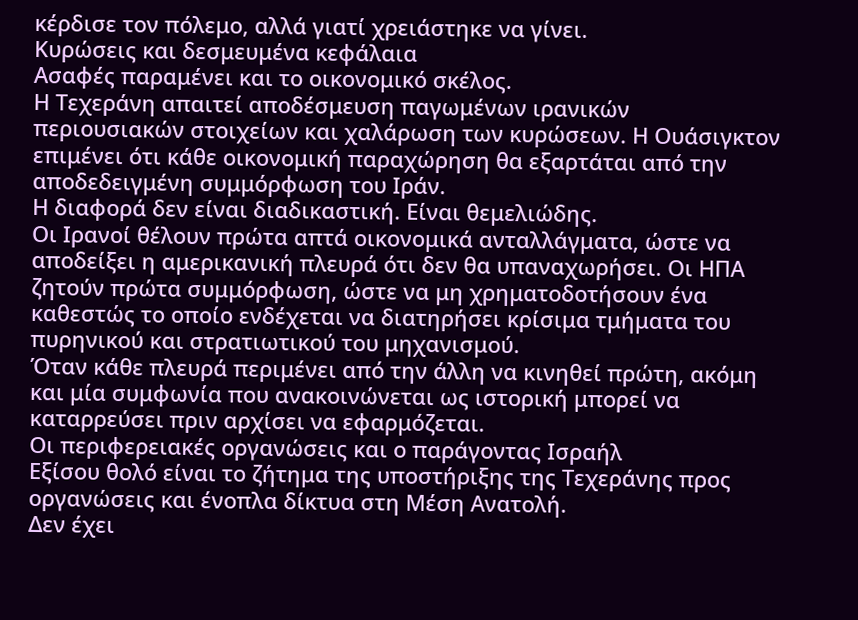κέρδισε τον πόλεμο, αλλά γιατί χρειάστηκε να γίνει.
Κυρώσεις και δεσμευμένα κεφάλαια
Ασαφές παραμένει και το οικονομικό σκέλος.
Η Τεχεράνη απαιτεί αποδέσμευση παγωμένων ιρανικών περιουσιακών στοιχείων και χαλάρωση των κυρώσεων. Η Ουάσιγκτον επιμένει ότι κάθε οικονομική παραχώρηση θα εξαρτάται από την αποδεδειγμένη συμμόρφωση του Ιράν.
Η διαφορά δεν είναι διαδικαστική. Είναι θεμελιώδης.
Οι Ιρανοί θέλουν πρώτα απτά οικονομικά ανταλλάγματα, ώστε να αποδείξει η αμερικανική πλευρά ότι δεν θα υπαναχωρήσει. Οι ΗΠΑ ζητούν πρώτα συμμόρφωση, ώστε να μη χρηματοδοτήσουν ένα καθεστώς το οποίο ενδέχεται να διατηρήσει κρίσιμα τμήματα του πυρηνικού και στρατιωτικού του μηχανισμού.
Όταν κάθε πλευρά περιμένει από την άλλη να κινηθεί πρώτη, ακόμη και μία συμφωνία που ανακοινώνεται ως ιστορική μπορεί να καταρρεύσει πριν αρχίσει να εφαρμόζεται.
Οι περιφερειακές οργανώσεις και ο παράγοντας Ισραήλ
Εξίσου θολό είναι το ζήτημα της υποστήριξης της Τεχεράνης προς οργανώσεις και ένοπλα δίκτυα στη Μέση Ανατολή.
Δεν έχει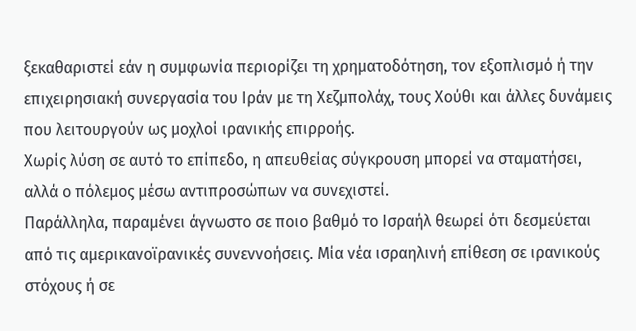ξεκαθαριστεί εάν η συμφωνία περιορίζει τη χρηματοδότηση, τον εξοπλισμό ή την επιχειρησιακή συνεργασία του Ιράν με τη Χεζμπολάχ, τους Χούθι και άλλες δυνάμεις που λειτουργούν ως μοχλοί ιρανικής επιρροής.
Χωρίς λύση σε αυτό το επίπεδο, η απευθείας σύγκρουση μπορεί να σταματήσει, αλλά ο πόλεμος μέσω αντιπροσώπων να συνεχιστεί.
Παράλληλα, παραμένει άγνωστο σε ποιο βαθμό το Ισραήλ θεωρεί ότι δεσμεύεται από τις αμερικανοϊρανικές συνεννοήσεις. Μία νέα ισραηλινή επίθεση σε ιρανικούς στόχους ή σε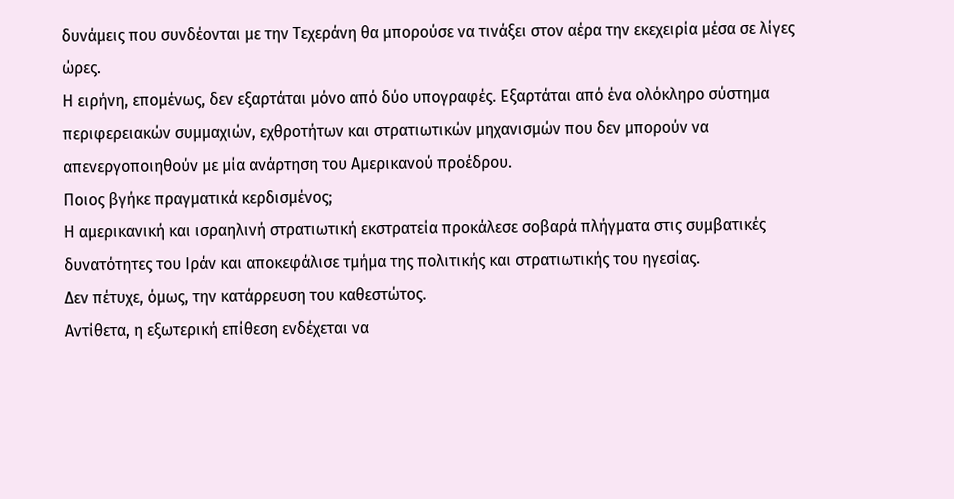δυνάμεις που συνδέονται με την Τεχεράνη θα μπορούσε να τινάξει στον αέρα την εκεχειρία μέσα σε λίγες ώρες.
Η ειρήνη, επομένως, δεν εξαρτάται μόνο από δύο υπογραφές. Εξαρτάται από ένα ολόκληρο σύστημα περιφερειακών συμμαχιών, εχθροτήτων και στρατιωτικών μηχανισμών που δεν μπορούν να απενεργοποιηθούν με μία ανάρτηση του Αμερικανού προέδρου.
Ποιος βγήκε πραγματικά κερδισμένος;
Η αμερικανική και ισραηλινή στρατιωτική εκστρατεία προκάλεσε σοβαρά πλήγματα στις συμβατικές δυνατότητες του Ιράν και αποκεφάλισε τμήμα της πολιτικής και στρατιωτικής του ηγεσίας.
Δεν πέτυχε, όμως, την κατάρρευση του καθεστώτος.
Αντίθετα, η εξωτερική επίθεση ενδέχεται να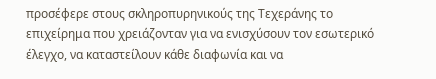προσέφερε στους σκληροπυρηνικούς της Τεχεράνης το επιχείρημα που χρειάζονταν για να ενισχύσουν τον εσωτερικό έλεγχο, να καταστείλουν κάθε διαφωνία και να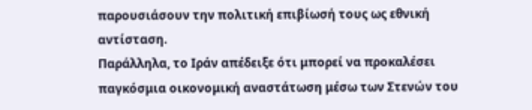παρουσιάσουν την πολιτική επιβίωσή τους ως εθνική αντίσταση.
Παράλληλα, το Ιράν απέδειξε ότι μπορεί να προκαλέσει παγκόσμια οικονομική αναστάτωση μέσω των Στενών του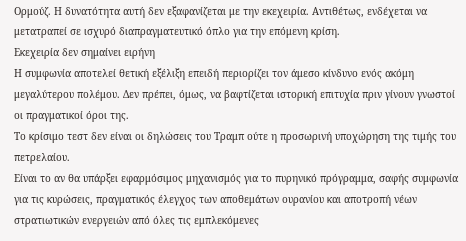Ορμούζ. Η δυνατότητα αυτή δεν εξαφανίζεται με την εκεχειρία. Αντιθέτως, ενδέχεται να μετατραπεί σε ισχυρό διαπραγματευτικό όπλο για την επόμενη κρίση.
Εκεχειρία δεν σημαίνει ειρήνη
Η συμφωνία αποτελεί θετική εξέλιξη επειδή περιορίζει τον άμεσο κίνδυνο ενός ακόμη μεγαλύτερου πολέμου. Δεν πρέπει, όμως, να βαφτίζεται ιστορική επιτυχία πριν γίνουν γνωστοί οι πραγματικοί όροι της.
Το κρίσιμο τεστ δεν είναι οι δηλώσεις του Τραμπ ούτε η προσωρινή υποχώρηση της τιμής του πετρελαίου.
Είναι το αν θα υπάρξει εφαρμόσιμος μηχανισμός για το πυρηνικό πρόγραμμα, σαφής συμφωνία για τις κυρώσεις, πραγματικός έλεγχος των αποθεμάτων ουρανίου και αποτροπή νέων στρατιωτικών ενεργειών από όλες τις εμπλεκόμενες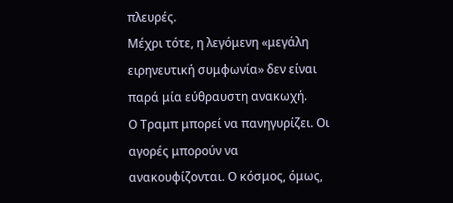πλευρές.
Μέχρι τότε, η λεγόμενη «μεγάλη ειρηνευτική συμφωνία» δεν είναι παρά μία εύθραυστη ανακωχή.
Ο Τραμπ μπορεί να πανηγυρίζει. Οι αγορές μπορούν να ανακουφίζονται. Ο κόσμος, όμως,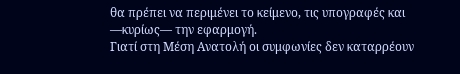θα πρέπει να περιμένει το κείμενο, τις υπογραφές και —κυρίως— την εφαρμογή.
Γιατί στη Μέση Ανατολή οι συμφωνίες δεν καταρρέουν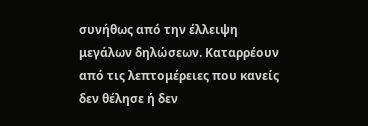συνήθως από την έλλειψη μεγάλων δηλώσεων. Καταρρέουν από τις λεπτομέρειες που κανείς δεν θέλησε ή δεν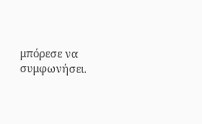μπόρεσε να συμφωνήσει.